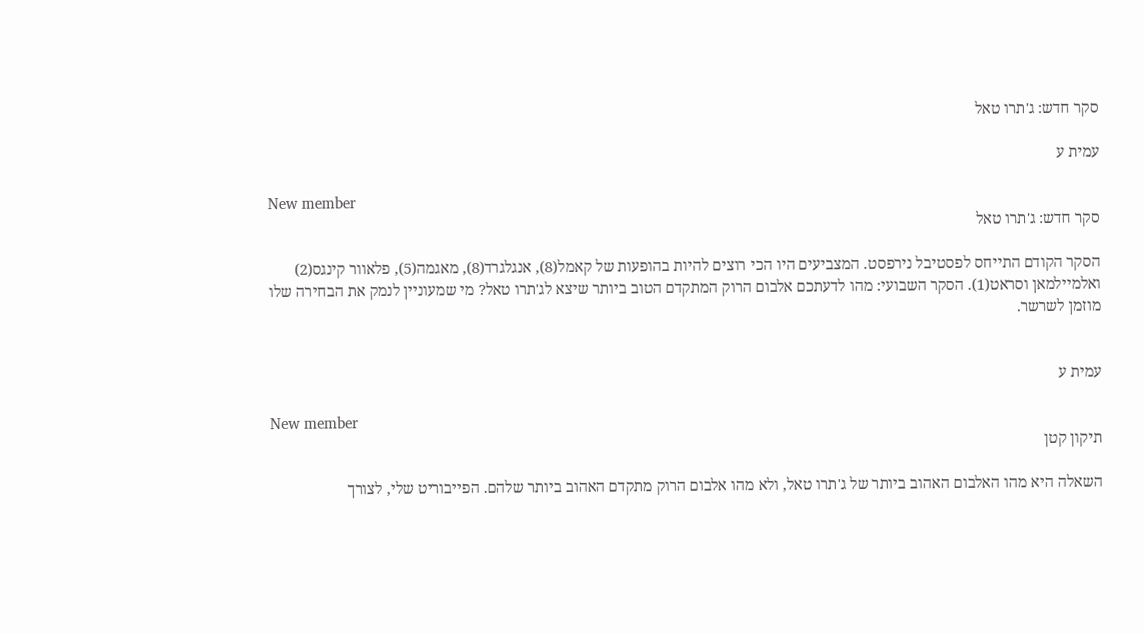סקר חדש: ג'תרו טאל

עמית ע

New member
סקר חדש: ג'תרו טאל

הסקר הקודם התייחס לפסטיבל נירפסט. המצביעים היו הכי רוצים להיות בהופעות של קאמל(8), אנגלגרד(8), מאגמה(5), פלאוור קינגס(2) ואלמיילמאן וסראט(1). הסקר השבועי: מהו לדעתכם אלבום הרוק המתקדם הטוב ביותר שיצא לג'תרו טאל? מי שמעוניין לנמק את הבחירה שלו מוזמן לשרשר.


עמית ע

New member
תיקון קטן

השאלה היא מהו האלבום האהוב ביותר של ג'תרו טאל, ולא מהו אלבום הרוק מתקדם האהוב ביותר שלהם. הפייבוריט שלי, לצורך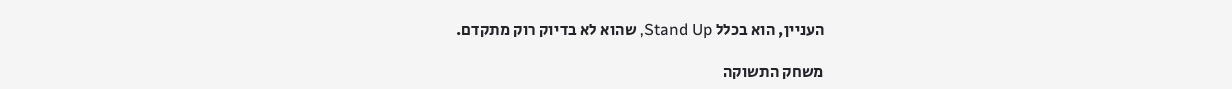העניין, הוא בכלל Stand Up, שהוא לא בדיוק רוק מתקדם.

משחק התשוקה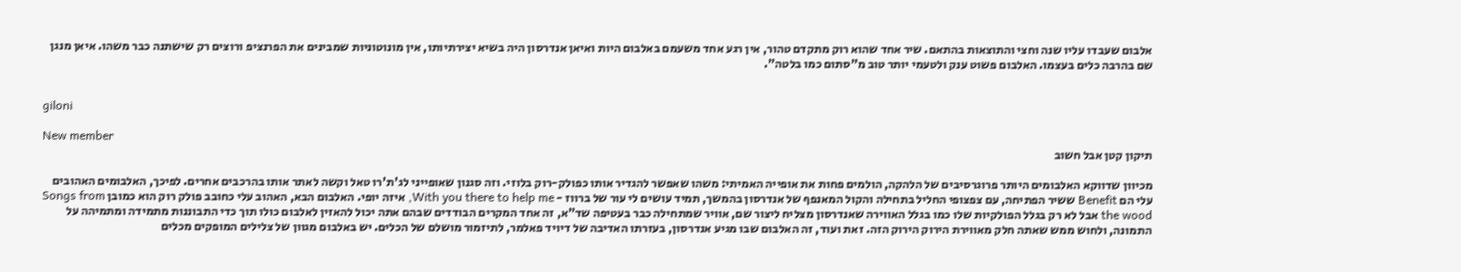אלבום שעבדו עליו שנה וחצי והתוצאות בהתאם. שיר אחד שהוא רוק מתקדם טהור, אין רגע אחד משעמם באלבום היות ואיאן אנדרסון היה בשיא יצירתיותו, אין מונוטוניות שמבינים את הפרנציפ ורוצים רק שישתנה כבר משהו. איאן מנגן שם בהרבה כלים בעצמו. האלבום פשוט ענק ולטעמי יותר טוב מ"סתום כמו בלטה".


giloni

New member
תיקון קטן אבל חשוב

מכיוון שדווקא האלבומים היותר פרוגרסיבים של הלהקה, הולמים פחות את אופייה האמיתי: משהו שאפשר להגדיר אותו כפולק-רוק בלוזי. וזה סגנון שאופייני לג'ת'רו טאל וקשה לאתר אותו בהרכבים אחרים. לפיכך, האלבומים האהובים עלי הם Benefit ששיר הפתיחה, עם צפצופי החליל בתחילה והקול המאנפף של אנדרסון בהמשך, תמיד עושים לי עור של ברווז - With you there to help me, איזה יופי. האלבום הבא, האהוב עלי כחובב פולק רוק הוא כמובן Songs from the wood אבל לא רק בגלל הפולקיות שלו כמו בגלל האווירה שאנדרסון מצליח ליצור שם, אוויר שמתחילה כבר בעטיפה שד"א, זה אחד המקרים הבודדים שבהם אתה יכול להאזין לאלבום כולו תוך כדי התבוננות מתמידה ומתמיהה על התמונה, ולחוש ממש שאתה חלק מאווירת הירוק הירוק הזה. זאת ועוד, זה האלבום שבו מגיע אנדרסון, בעזרתו האדיבה של דיויד פאלמר, לתיזמור מושלם של הכלים. יש באלבום מגוון של צלילים המופקים מכלים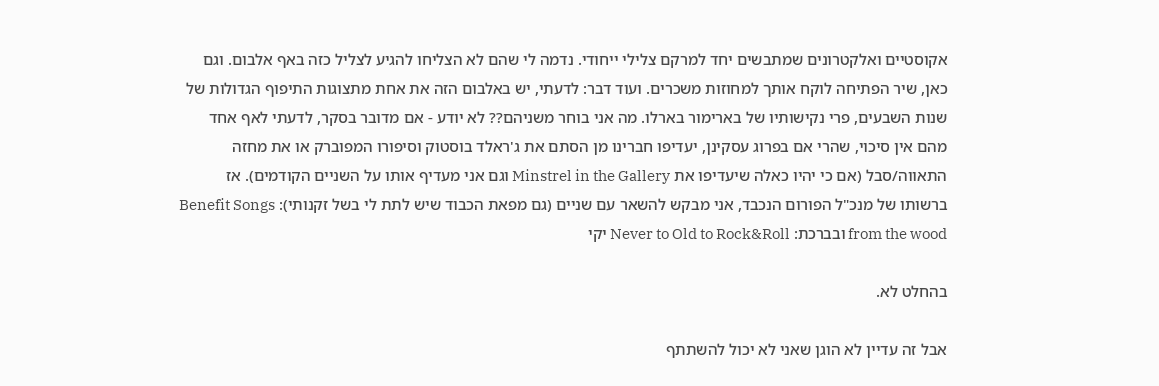אקוסטיים ואלקטרונים שמתבשים יחד למרקם צלילי ייחודי. נדמה לי שהם לא הצליחו להגיע לצליל כזה באף אלבום. וגם כאן, שיר הפתיחה לוקח אותך למחוזות משכרים. ועוד דבר: לדעתי, יש באלבום הזה את אחת מתצוגות התיפוף הגדולות של שנות השבעים, פרי נקישותיו של בארימור בארלו. מה אני בוחר משניהם?? לא יודע - אם מדובר בסקר, לדעתי לאף אחד מהם אין סיכוי, שהרי אם בפרוג עסקינן, יעדיפו חברינו מן הסתם את ג'ראלד בוסטוק וסיפורו המפוברק או את מחזה התאווה/סבל (אם כי יהיו כאלה שיעדיפו את Minstrel in the Gallery וגם אני מעדיף אותו על השניים הקודמים). אז ברשותו של מנכ"ל הפורום הנכבד, אני מבקש להשאר עם שניים (גם מפאת הכבוד שיש לתת לי בשל זקנותי): Benefit Songs from the wood ובברכת: Never to Old to Rock&Roll יקי

בהחלט לא.

אבל זה עדיין לא הוגן שאני לא יכול להשתתף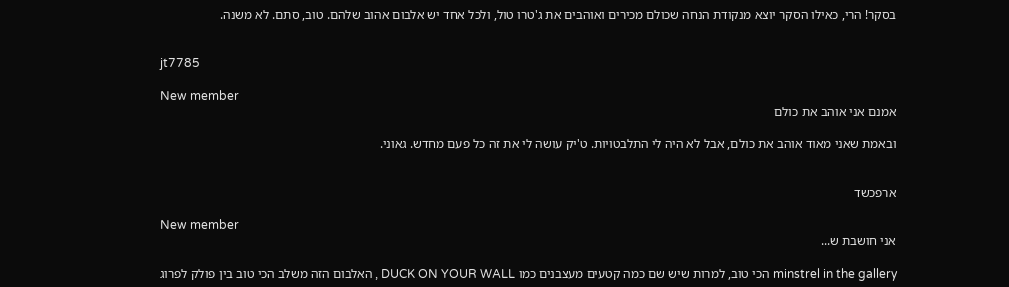בסקר! הרי, כאילו הסקר יוצא מנקודת הנחה שכולם מכירים ואוהבים את ג'טרו טול, ולכל אחד יש אלבום אהוב שלהם. טוב, סתם. לא משנה.


jt7785

New member
אמנם אני אוהב את כולם

ובאמת שאני מאוד אוהב את כולם, אבל לא היה לי התלבטויות. ט'יק עושה לי את זה כל פעם מחדש. גאוני.


ארפכשד

New member
אני חושבת ש...

minstrel in the gallery הכי טוב, למרות שיש שם כמה קטעים מעצבנים כמו DUCK ON YOUR WALL , האלבום הזה משלב הכי טוב בין פולק לפרוג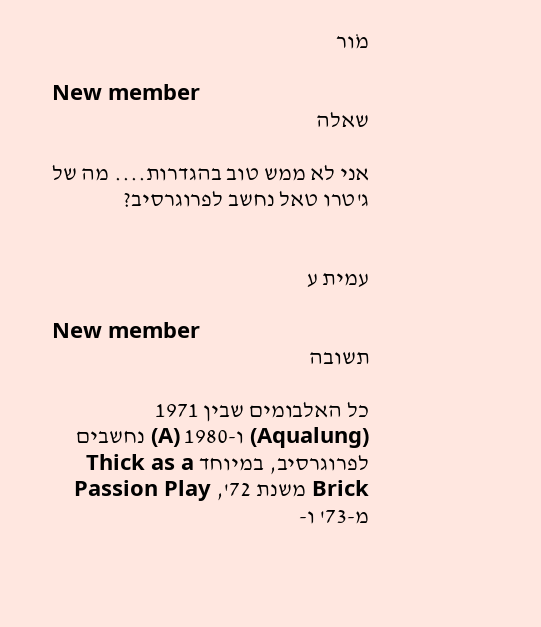מוׁר

New member
שאלה

אני לא ממש טוב בהגדרות.... מה של ג'טרו טאל נחשב לפרוגרסיב?


עמית ע

New member
תשובה

כל האלבומים שבין 1971 (Aqualung) ו-1980 (A) נחשבים לפרוגרסיב, במיוחד Thick as a Brick משנת 72', Passion Play מ-73' ו-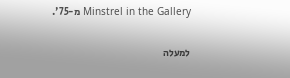Minstrel in the Gallery מ-75'.

למעלה